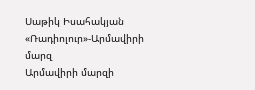Սաթիկ Իսահակյան
«Ռադիոլուր»-Արմավիրի մարզ
Արմավիրի մարզի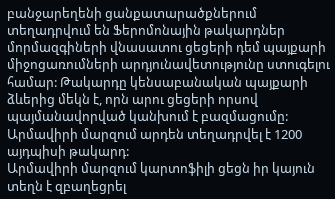բանջարեղենի ցանքատարածքներում տեղադրվում են Ֆերոմոնային թակարդներ մորմազգիների վնասատու ցեցերի դեմ պայքարի միջոցառումների արդյունավետությունը ստուգելու համար: Թակարդը կենսաբանական պայքարի ձևերից մեկն է, որն արու ցեցերի որսով պայմանավորված կանխում է բազմացումը: Արմավիրի մարզում արդեն տեղադրվել է 1200 այդպիսի թակարդ:
Արմավիրի մարզում կարտոֆիլի ցեցն իր կայուն տեղն է զբաղեցրել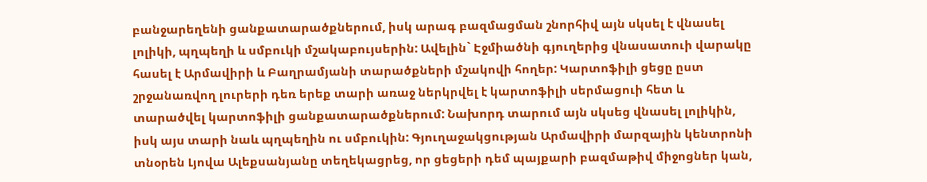բանջարեղենի ցանքատարածքներում, իսկ արագ բազմացման շնորհիվ այն սկսել է վնասել լոլիկի, պղպեղի և սմբուկի մշակաբույսերին: Ավելին` Էջմիածնի գյուղերից վնասատուի վարակը հասել է Արմավիրի և Բաղրամյանի տարածքների մշակովի հողեր: Կարտոֆիլի ցեցը ըստ շրջանառվող լուրերի դեռ երեք տարի առաջ ներկրվել է կարտոֆիլի սերմացուի հետ և տարածվել կարտոֆիլի ցանքատարածքներում: Նախորդ տարում այն սկսեց վնասել լոլիկին, իսկ այս տարի նաև պղպեղին ու սմբուկին: Գյուղաջակցության Արմավիրի մարզային կենտրոնի տնօրեն Լյովա Ալեքսանյանը տեղեկացրեց, որ ցեցերի դեմ պայքարի բազմաթիվ միջոցներ կան,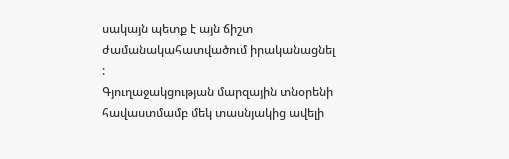սակայն պետք է այն ճիշտ ժամանակահատվածում իրականացնել :
Գյուղաջակցության մարզային տնօրենի հավաստմամբ մեկ տասնյակից ավելի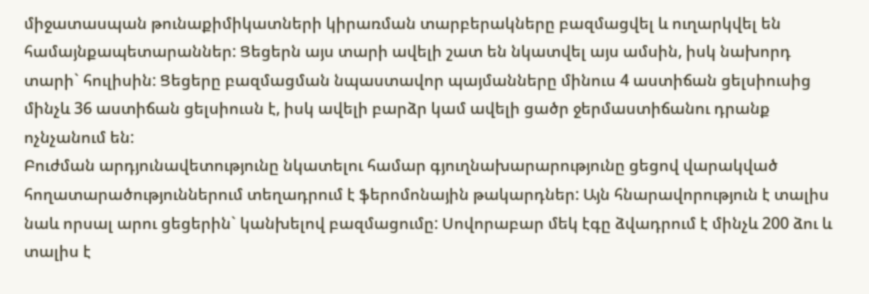միջատասպան թունաքիմիկատների կիրառման տարբերակները բազմացվել և ուղարկվել են համայնքապետարաններ: Ցեցերն այս տարի ավելի շատ են նկատվել այս ամսին, իսկ նախորդ տարի` հուլիսին: Ցեցերը բազմացման նպաստավոր պայմանները մինուս 4 աստիճան ցելսիուսից մինչև 36 աստիճան ցելսիուսն է, իսկ ավելի բարձր կամ ավելի ցածր ջերմաստիճանու դրանք ոչնչանում են:
Բուժման արդյունավետությունը նկատելու համար գյուղնախարարությունը ցեցով վարակված հողատարածություններում տեղադրում է ֆերոմոնային թակարդներ: Այն հնարավորություն է տալիս նաև որսալ արու ցեցերին` կանխելով բազմացումը: Սովորաբար մեկ էգը ձվադրում է մինչև 200 ձու և տալիս է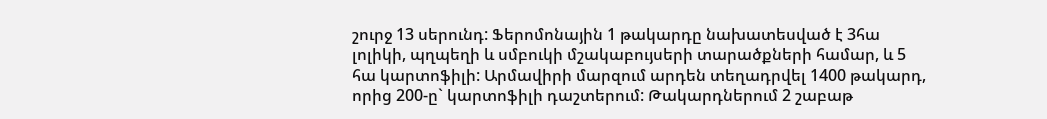շուրջ 13 սերունդ: Ֆերոմոնային 1 թակարդը նախատեսված է 3հա լոլիկի, պղպեղի և սմբուկի մշակաբույսերի տարածքների համար, և 5 հա կարտոֆիլի: Արմավիրի մարզում արդեն տեղադրվել 1400 թակարդ, որից 200-ը` կարտոֆիլի դաշտերում: Թակարդներում 2 շաբաթ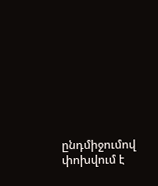ընդմիջումով փոխվում է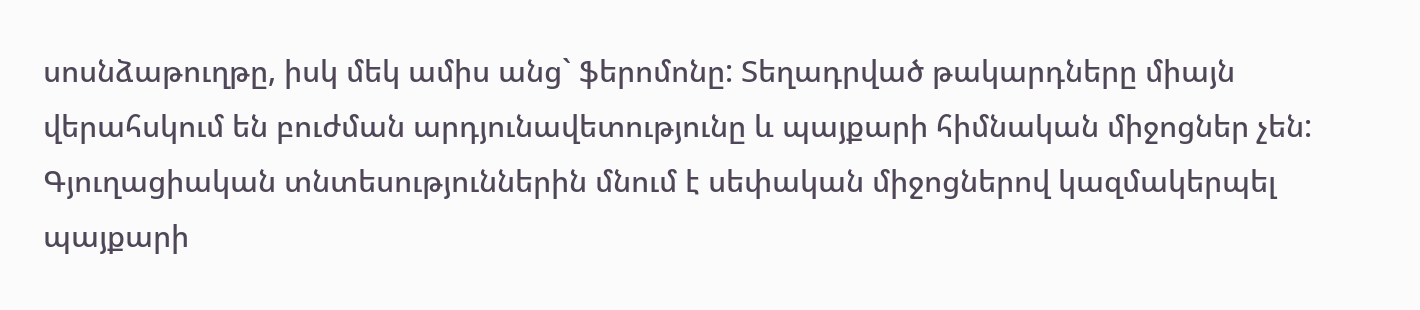սոսնձաթուղթը, իսկ մեկ ամիս անց` ֆերոմոնը: Տեղադրված թակարդները միայն վերահսկում են բուժման արդյունավետությունը և պայքարի հիմնական միջոցներ չեն: Գյուղացիական տնտեսություններին մնում է սեփական միջոցներով կազմակերպել պայքարի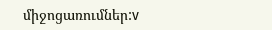միջոցառումներ:v